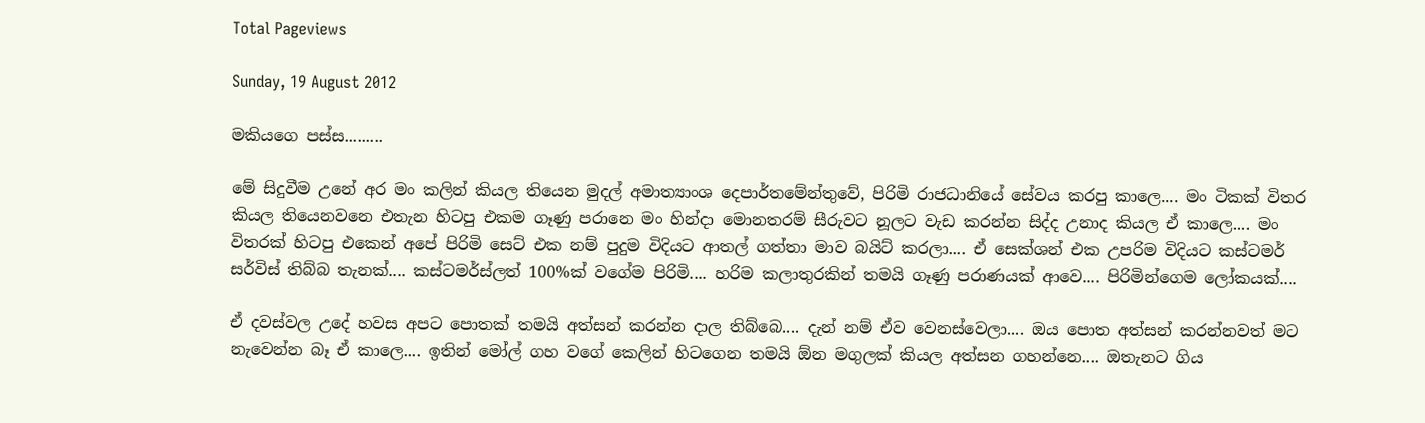Total Pageviews

Sunday, 19 August 2012

මකියගෙ පස්ස.........

මේ සිදුවීම උනේ අර මං කලින් කියල තියෙන මුදල් අමාත්‍යාංශ දෙපාර්තමේන්තුවේ, පිරිමි රාජධානියේ සේවය කරපු කාලෙ.... මං ටිකක් විතර කියල තියෙනවනෙ එතැන හිටපු එකම ගෑණු පරානෙ මං හින්දා මොනතරම් සීරුවට නූලට වැඩ කරන්න සිද්ද උනාද කියල ඒ කාලෙ.... මං විතරක් හිටපු එකෙන් අපේ පිරිමි සෙට් එක නම් පුදුම විදියට ආතල් ගත්තා මාව බයිට් කරලා.... ඒ සෙක්ශන් එක උපරිම විදියට කස්ටමර් සර්විස් තිබ්බ තැනක්.... කස්ටමර්ස්ලත් 100%ක් වගේම පිරිමි.... හරිම කලාතුරකින් තමයි ගෑණු පරාණයක් ආවෙ.... පිරිමින්ගෙම ලෝකයක්....

ඒ දවස්වල උදේ හවස අපට පොතක් තමයි අත්සන් කරන්න දාල තිබ්බෙ.... දැන් නම් ඒව වෙනස්වෙලා.... ඔය පොත අත්සන් කරන්නවත් මට නැවෙන්න බෑ ඒ කාලෙ.... ඉතින් මෝල් ගහ වගේ කෙලින් හිටගෙන තමයි ඕන මගුලක් කියල අත්සන ගහන්නෙ.... ඔතැනට ගිය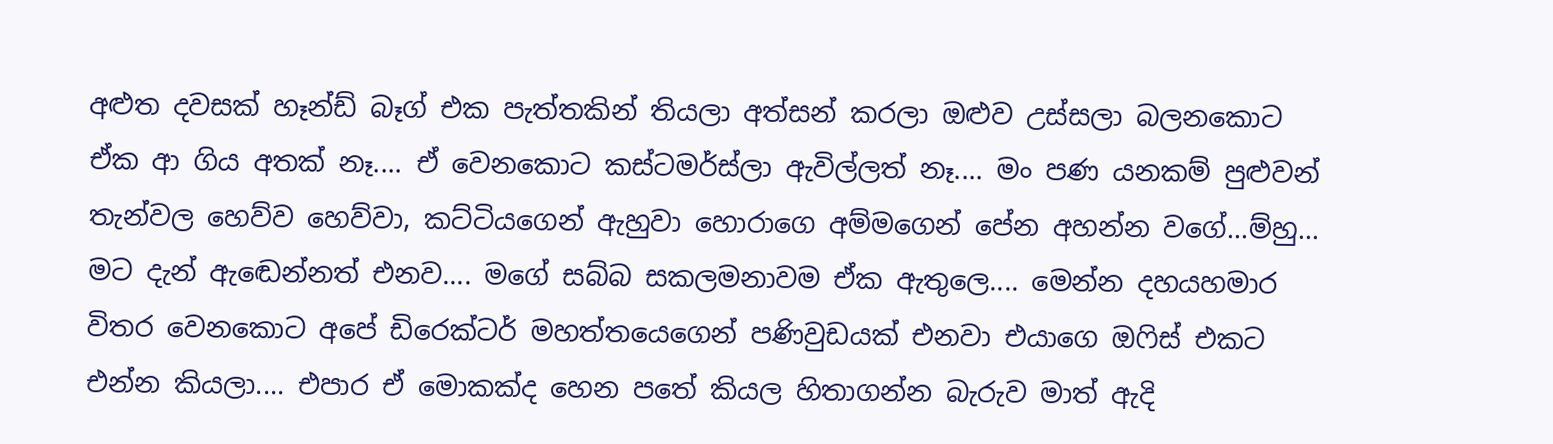අළුත දවසක් හෑන්ඩ් බෑග් එක පැත්තකින් තියලා අත්සන් කරලා ඔළුව උස්සලා බලනකොට ඒක ආ ගිය අතක් නෑ.... ඒ වෙනකොට කස්ටමර්ස්ලා ඇවිල්ලත් නෑ.... මං පණ යනකම් පුළුවන් තැන්වල හෙව්ව හෙව්වා, කට්ටියගෙන් ඇහුවා හොරාගෙ අම්මගෙන් පේන අහන්න වගේ...ම්හු... මට දැන් ඇඬෙන්නත් එනව.... මගේ සබ්බ සකලමනාවම ඒක ඇතුලෙ.... මෙන්න දහයහමාර විතර වෙනකොට අපේ ඩිරෙක්ටර් මහත්තයෙගෙන් පණිවුඩයක් එනවා එයාගෙ ඔෆිස් එකට එන්න කියලා.... එපාර ඒ මොකක්ද හෙන පතේ කියල හිතාගන්න බැරුව මාත් ඇදි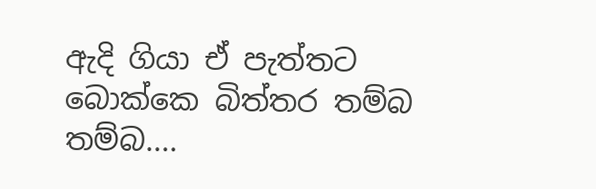ඇදි ගියා ඒ පැත්තට බොක්කෙ බිත්තර තම්බ තම්බ....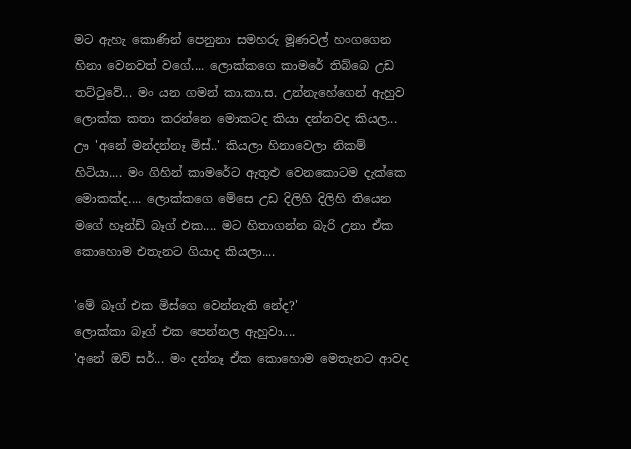මට ඇහැ කොණින් පෙනුනා සමහරු මූණවල් හංගගෙන හිනා වෙනවත් වගේ.... ලොක්කගෙ කාමරේ තිබ්බෙ උඩ තට්ටුවේ... මං යන ගමන් කා.කා.ස. උන්නැහේගෙන් ඇහුව ලොක්ක කතා කරන්නෙ මොකටද කියා දන්නවද කියල... ඌ 'අනේ මන්දන්නෑ මිස්..' කියලා හිනාවෙලා නිකම් හිටියා.... මං ගිහින් කාමරේට ඇතුළු වෙනකොටම දැක්කෙ මොකක්ද.... ලොක්කගෙ මේසෙ උඩ දිලිහි දිලිහි තියෙන මගේ හෑන්ඩ් බෑග් එක.... මට හිතාගන්න බැරි උනා ඒක කොහොම එතැනට ගියාද කියලා....

'මේ බෑග් එක මිස්ගෙ වෙන්නැති නේද?'
ලොක්කා බෑග් එක පෙන්නල ඇහුවා....
'අනේ ඔව් සර්... මං දන්නෑ ඒක කොහොම මෙතැනට ආවද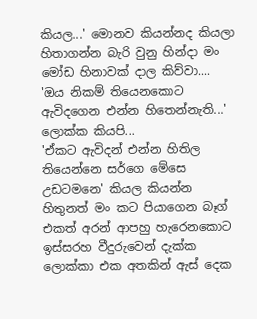කියල...' මොනව කියන්නද කියලා හිතාගන්න බැරි වුනු හින්දා මං මෝඩ හිනාවක් දාල කිව්වා....
'ඔය නිකම් තියෙනකොට ඇවිදගෙන එන්න හිතෙන්නැති...' ලොක්ක කියපි...
'ඒකට ඇවිදන් එන්න හිතිල තියෙන්නෙ සර්ගෙ මේසෙ උඩටමනෙ' කියල කියන්න හිතුනත් මං කට පියාගෙන බෑග් එකත් අරන් ආපහු හැරෙනකොට ඉස්සරහ වීදුරුවෙන් දැක්ක ලොක්කා එක අතකින් ඇස් දෙක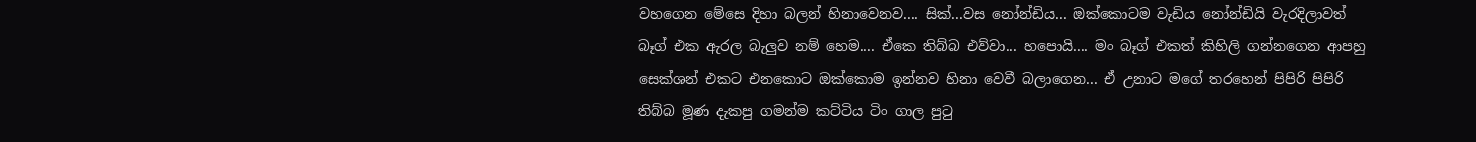වහගෙන මේසෙ දිහා බලන් හිනාවෙනව.... සික්...වස නෝන්ඩිය... ඔක්කොටම වැඩිය නෝන්ඩියි වැරදිලාවත් බෑග් එක ඇරල බැලුව නම් හෙම.... ඒකෙ තිබ්බ එව්වා... හපොයි.... මං බෑග් එකත් කිහිලි ගන්නගෙන ආපහු සෙක්ශන් එකට එනකොට ඔක්කොම ඉන්නව හිනා වෙවී බලාගෙන... ඒ උනාට මගේ තරහෙන් පිපිරි පිපිරි තිබ්බ මූණ දැකපු ගමන්ම කට්ටිය ටිං ගාල පුටු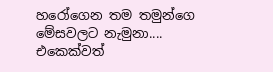හරෝගෙන තම තමුන්ගෙ මේසවලට නැමුනා.... එකෙක්වත්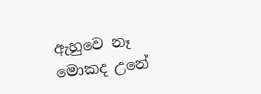ඇහුවෙ නෑ මොකද උනේ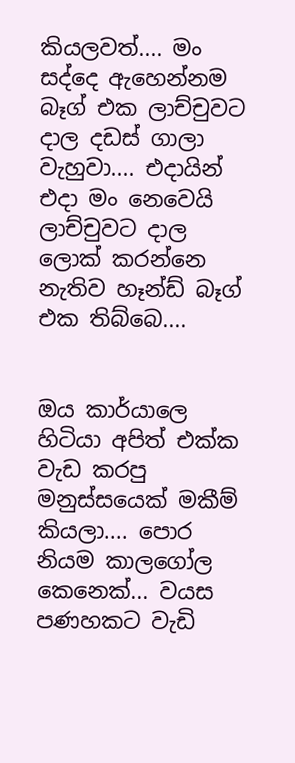කියලවත්.... මං සද්දෙ ඇහෙන්නම බෑග් එක ලාච්චුවට දාල දඩස් ගාලා වැහුවා.... එදායින් එදා මං නෙවෙයි ලාච්චුවට දාල ලොක් කරන්නෙ නැතිව හෑන්ඩ් බෑග් එක තිබ්බෙ....


ඔය කාර්යාලෙ හිටියා අපිත් එක්ක වැඩ කරපු මනුස්සයෙක් මකීම් කියලා.... පොර නියම කාලගෝල කෙනෙක්... වයස පණහකට වැඩි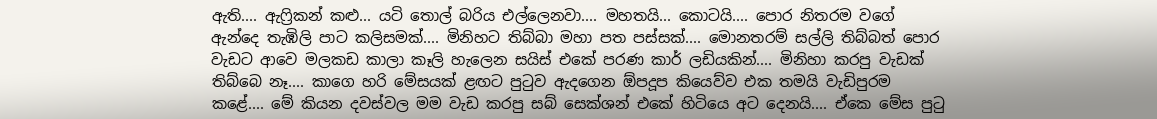ඇති.... ඇෆ්‍රිකන් කළු... යටි තොල් බරිය එල්ලෙනවා.... මහතයි... කොටයි.... පොර නිතරම වගේ ඇන්දෙ තැඹිලි පාට කලිසමක්.... මිනිහට තිබ්බා මහා පත පස්සක්.... මොනතරම් සල්ලි තිබ්බත් පොර වැඩට ආවෙ මලකඩ කාලා කෑලි හැලෙන සයිස් එකේ පරණ කාර් ලඩියකින්.... මිනිහා කරපු වැඩක් තිබ්බෙ නෑ.... කාගෙ හරි මේසයක් ළඟට පුටුව ඇදගෙන ඕපදූප කියෙව්ව එක තමයි වැඩිපුරම කළේ.... මේ කියන දවස්වල මම වැඩ කරපු සබ් සෙක්ශන් එකේ හිටියෙ අට දෙනයි.... ඒකෙ මේස පුටු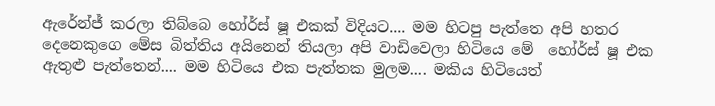ඇරේන්ජ් කරලා තිබ්බෙ හෝර්ස් ෂූ එකක් විදියට.... මම හිටපු පැත්තෙ අපි හතර දෙනෙකුගෙ මේස බිත්තිය අයිනෙන් තියලා අපි වාඩිවෙලා හිටියෙ මේ  හෝර්ස් ෂූ එක ඇතුළු පැත්තෙන්.... මම හිටියෙ එක පැත්තක මුලම.... මකිය හිටියෙත්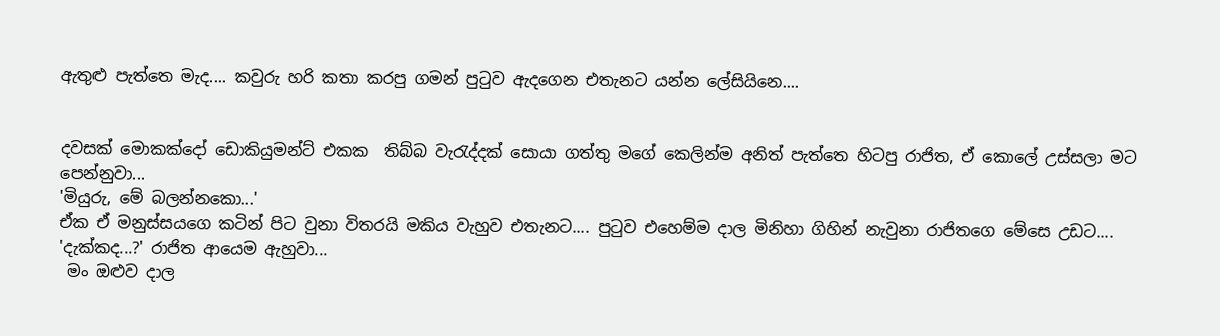ඇතුළු පැත්තෙ මැද.... කවුරු හරි කතා කරපු ගමන් පුටුව ඇදගෙන එතැනට යන්න ලේසියිනෙ....


දවසක් මොකක්දෝ ඩොකියුමන්ට් එකක  තිබ්බ වැරැද්දක් සොයා ගත්තු මගේ කෙලින්ම අනිත් පැත්තෙ හිටපු රාජිත, ඒ කොලේ උස්සලා මට පෙන්නුවා...
'මියුරු, මේ බලන්නකො...'
ඒක ඒ මනුස්සයගෙ කටින් පිට වුනා විතරයි මකිය වැහුව එතැනට.... පුටුව එහෙම්ම දාල මිනිහා ගිහින් නැවුනා රාජිතගෙ මේසෙ උඩට....
'දැක්කද...?' රාජිත ආයෙම ඇහුවා...
 මං ඔළුව දාල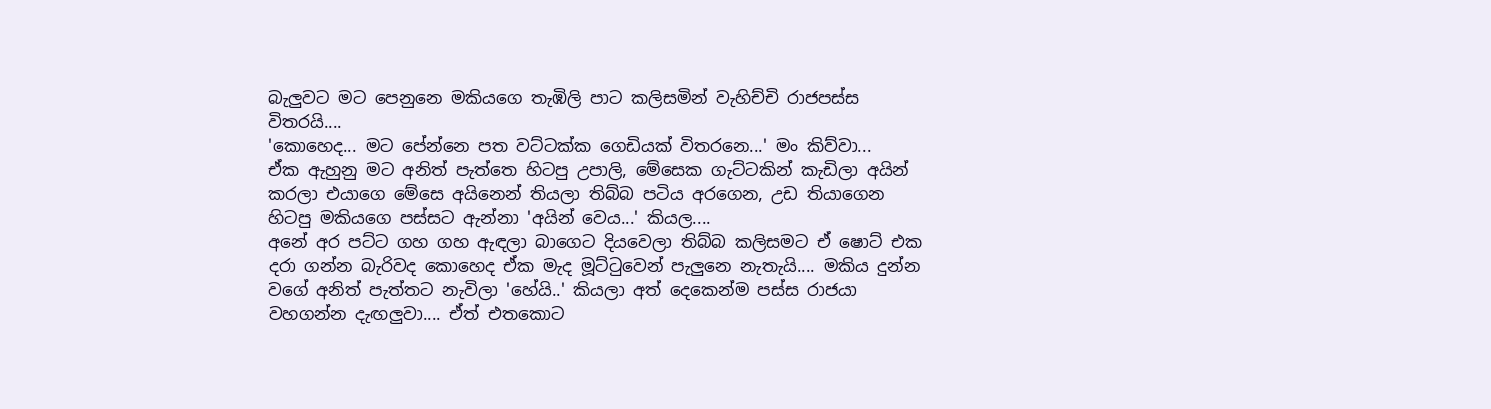බැලුවට මට පෙනුනෙ මකියගෙ තැඹිලි පාට කලිසමින් වැහිච්චි රාජපස්ස විතරයි....
'කොහෙද... මට පේන්නෙ පත වට්ටක්ක ගෙඩියක් විතරනෙ...' මං කිව්වා...
ඒක ඇහුනු මට අනිත් පැත්තෙ හිටපු උපාලි, මේසෙක ගැට්ටකින් කැඩිලා අයින් කරලා එයාගෙ මේසෙ අයිනෙන් තියලා තිබ්බ පටිය අරගෙන, උඩ තියාගෙන හිටපු මකියගෙ පස්සට ඇන්නා 'අයින් වෙය...' කියල....
අනේ අර පට්ට ගහ ගහ ඇඳලා බාගෙට දියවෙලා තිබ්බ කලිසමට ඒ ෂොට් එක දරා ගන්න බැරිවද කොහෙද ඒක මැද මූට්ටුවෙන් පැලුනෙ නැතැයි.... මකිය දුන්න වගේ අනිත් පැත්තට නැවිලා 'හේයි..' කියලා අත් දෙකෙන්ම පස්ස රාජයා වහගන්න දැඟලුවා.... ඒත් එතකොට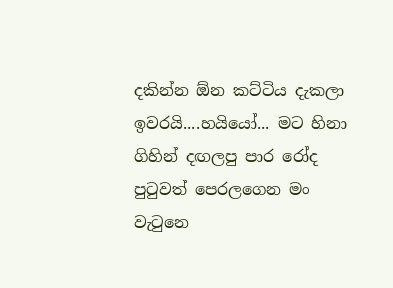දකින්න ඕන කට්ටිය දැකලා ඉවරයි....හයියෝ... මට හිනා ගිහින් දඟලපු පාර රෝද පුටුවත් පෙරලගෙන මං වැටුනෙ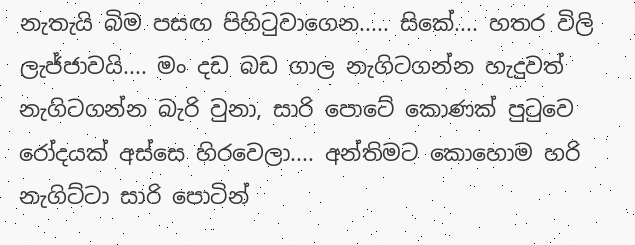නැතැයි බිම පසඟ පිහිටුවාගෙන..... සිකේ.... හතර විලි ලැජ්ජාවයි.... මං දඩ බඩ ගාල නැගිටගන්න හැදුවත් නැගිටගන්න බැරි වුනා, සාරි පොටේ කොණක් පුටුවෙ රෝදයක් අස්සෙ හිරවෙලා.... අන්තිමට කොහොම හරි නැගිට්ටා සාරි පොටින්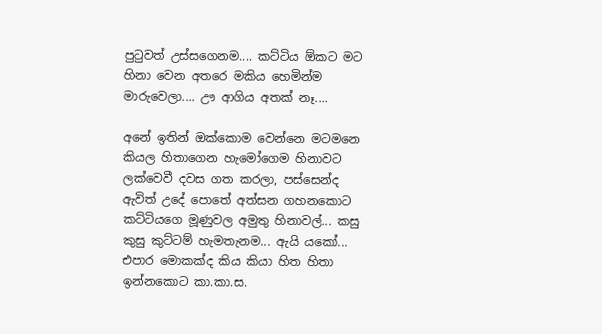පුටුවත් උස්සගෙනම.... කට්ටිය ඕකට මට හිනා වෙන අතරෙ මකිය හෙමින්ම මාරුවෙලා.... ඌ ආගිය අතක් නෑ....

අනේ ඉතින් ඔක්කොම වෙන්නෙ මටමනෙ කියල හිතාගෙන හැමෝගෙම හිනාවට ලක්වෙවී දවස ගත කරලා, පස්සෙන්ද ඇවිත් උදේ පොතේ අත්සන ගහනකොට කට්ටියගෙ මූණුවල අමුතු හිනාවල්... කසු කුසු කුට්ටම් හැමතැනම... ඇයි යකෝ... එපාර මොකක්ද කිය කියා හිත හිතා ඉන්නකොට කා.කා.ස.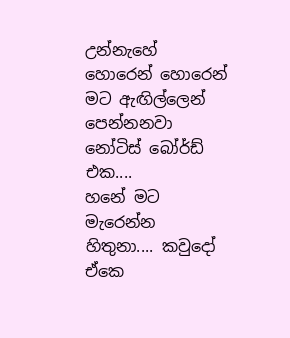උන්නැහේ හොරෙන් හොරෙන් මට ඇඟිල්ලෙන් පෙන්නනවා නෝටිස් බෝර්ඩ් එක....
හනේ මට මැරෙන්න හිතුනා.... කවුදෝ ඒකෙ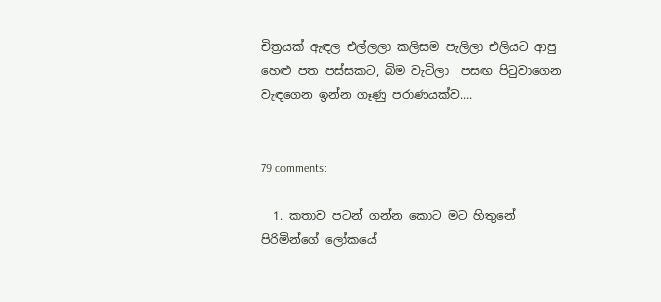චිත්‍රයක් ඇඳල එල්ලලා කලිසම පැලිලා එලියට ආපු හෙළු පත පස්සකට, බිම වැටිලා  පසඟ පිටුවාගෙන වැඳගෙන ඉන්න ගෑණු පරාණයක්ව....


79 comments:

  1. කතාව පටන් ගන්න කොට මට හිතුනේ පිරිමින්ගේ ලෝකයේ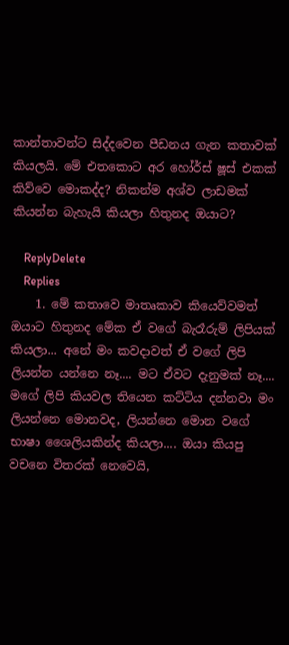කාන්තාවන්ට සිද්දවෙන පීඩනය ගැන කතාවක් කියලයි. මේ එතකොට අර හෝර්ස් ෂූස් එකක් කිව්වෙ මොකද්ද? නිකන්ම අශ්ව ලාඩමක් කියන්න බැහැයි කියලා හිතුනද ඔයාට?

    ReplyDelete
    Replies
    1. මේ කතාවෙ මාතෘකාව කියෙව්වමත් ඔයාට හිතුනද මේක ඒ වගේ බැරෑරුම් ලිපියක් කියලා... අනේ මං කවදාවත් ඒ වගේ ලිපි ලියන්න යන්නෙ නෑ.... මට ඒවට දැනුමක් නෑ.... මගේ ලිපි කියවල තියෙන කට්ටිය දන්නවා මං ලියන්නෙ මොනවද, ලියන්නෙ මොන වගේ භාෂා ශෛලියකින්ද කියලා.... ඔයා කියපු වචනෙ විතරක් නෙවෙයි,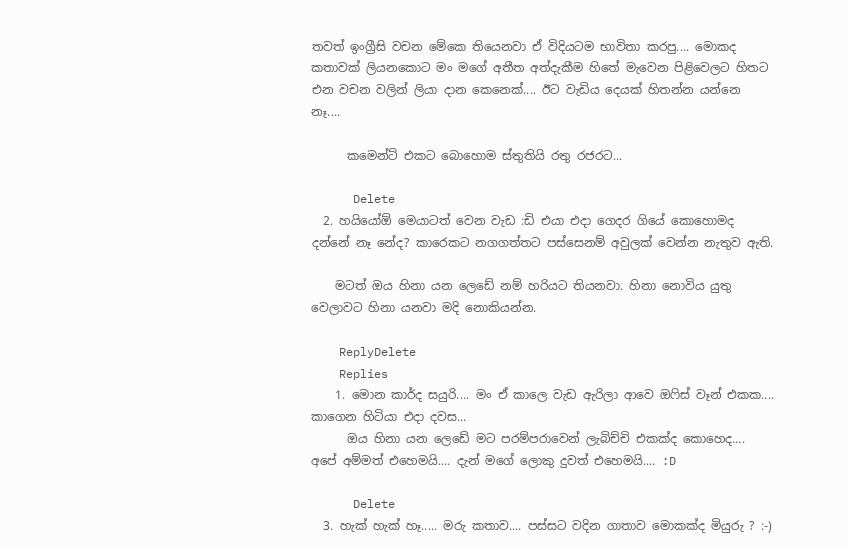තවත් ඉංග්‍රීසි වචන මේකෙ තියෙනවා ඒ විදියටම භාවිතා කරපු.... මොකද කතාවක් ලියනකොට මං මගේ අතීත අත්දැකීම හිතේ මැවෙන පිළිවෙලට හිතට එන වචන වලින් ලියා දාන කෙනෙක්.... ඊට වැඩිය දෙයක් හිතන්න යන්නෙ නෑ....

      කමෙන්ට් එකට බොහොම ස්තුතියි රතු රජරට...

      Delete
  2. හයියෝඕ මෙයාටත් වෙන වැඩ :ඩි එයා එදා ගෙදර ගියේ කොහොමද දන්නේ නෑ නේද? කාරෙකට නගගත්තට පස්සෙනම් අවුලක් වෙන්න නැතුව ඇති.

    මටත් ඔය හිනා යන ලෙඩේ නම් හරියට තියනවා. හිනා නොවිය යුතු වෙලාවට හිනා යනවා මදි නොකියන්න.

    ReplyDelete
    Replies
    1. මොන කාර්ද සයුරි.... මං ඒ කාලෙ වැඩ ඇරිලා ආවෙ ඔෆිස් වෑන් එකක.... කාගෙන හිටියා එදා දවස...
      ඔය හිනා යන ලෙඩේ මට පරම්පරාවෙන් ලැබිච්චි එකක්ද කොහෙද.... අපේ අම්මත් එහෙමයි.... දැන් මගේ ලොකු දුවත් එහෙමයි.... :D

      Delete
  3. හැක් හැක් හෑ..... මරු කතාව.... පස්සට වදින ගාතාව මොකක්ද මියුරු ? :-)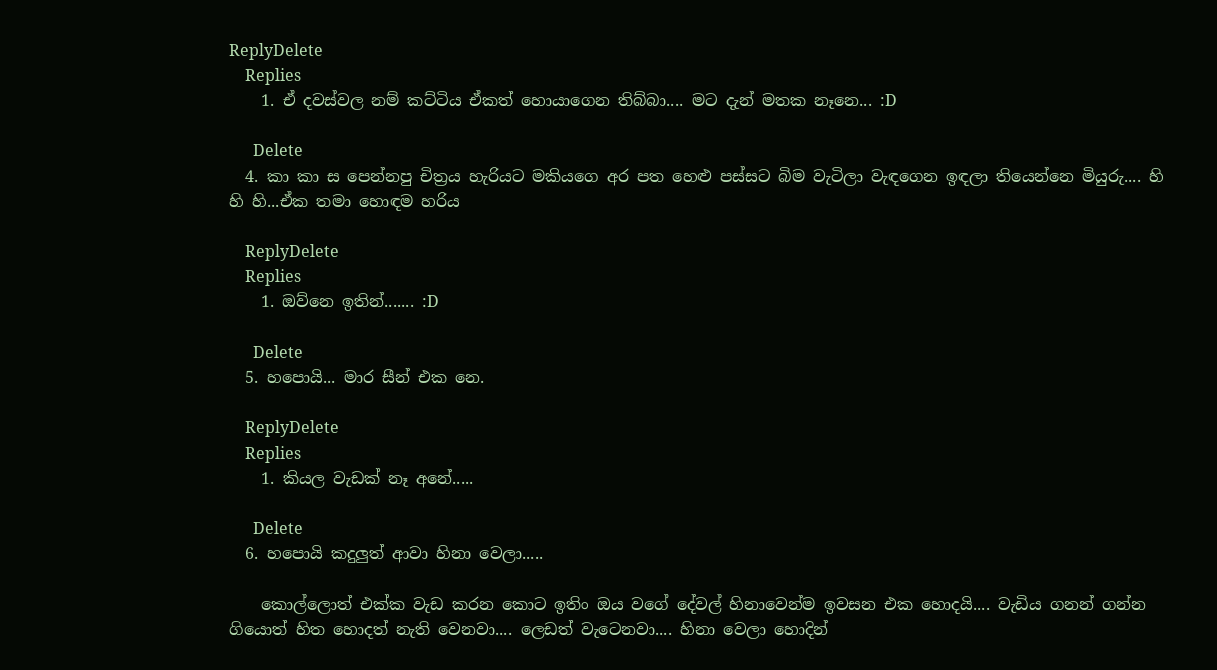ReplyDelete
    Replies
    1. ඒ දවස්වල නම් කට්ටිය ඒකත් හොයාගෙන තිබ්බා.... මට දැන් මතක නෑනෙ... :D

      Delete
  4. කා කා ස පෙන්නපු චිත්‍රය හැරියට මකියගෙ අර පත හෙළු පස්සට බිම වැටිලා වැඳගෙන ඉඳලා තියෙන්නෙ මියුරු.... හි හි හි...ඒක තමා හොඳම හරිය

    ReplyDelete
    Replies
    1. ඔව්නෙ ඉතින්....... :D

      Delete
  5. හපොයි... මාර සීන් එක නෙ.

    ReplyDelete
    Replies
    1. කියල වැඩක් නෑ අනේ.....

      Delete
  6. හපොයි කදුලුත් ආවා හිනා වෙලා.....

    කොල්ලොත් එක්ක වැඩ කරන කොට ඉතිං ඔය වගේ දේවල් හිනාවෙන්ම ඉවසන එක හොදයි.... වැඩිය ගනන් ගන්න ගියොත් හිත හොදත් නැති වෙනවා.... ලෙඩත් වැටෙනවා.... හිනා වෙලා හොදින්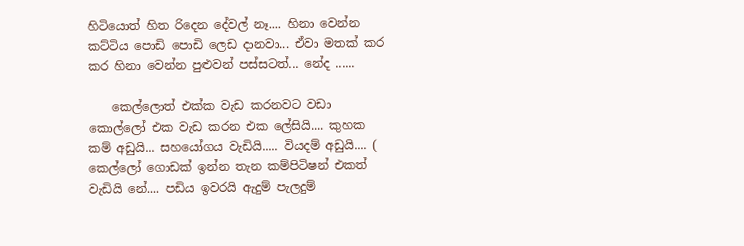හිටියොත් හිත රිදෙන දේවල් නෑ.... හිනා වෙන්න කට්ටිය පොඩි පොඩි ලෙඩ දානවා... ඒවා මතක් කර කර හිනා වෙන්න පුළුවන් පස්සටත්... නේද ......

    කෙල්ලොත් එක්ක වැඩ කරනවට වඩා කොල්ලෝ එක වැඩ කරන එක ලේසියි.... කුහක කම් අඩුයි... සහයෝගය වැඩියි..... වියදම් අඩුයි.... ( කෙල්ලෝ ගොඩක් ඉන්න තැන කම්පිටිෂන් එකත් වැඩියි නේ.... පඩිය ඉවරයි ඇදුම් පැලදුම්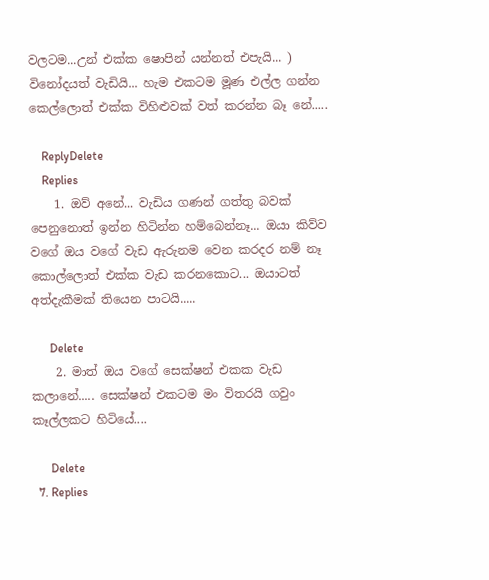වලටම...උන් එක්ක ෂොපින් යන්නත් එපැයි... ) විනෝදයත් වැඩියි... හැම එකටම මූණ එල්ල ගන්න කෙල්ලොත් එක්ක විහිළුවක් වත් කරන්න බෑ නේ.....

    ReplyDelete
    Replies
    1. ඔව් අනේ... වැඩිය ගණන් ගත්තු බවක් පෙනුනොත් ඉන්න හිටින්න හම්බෙන්නෑ... ඔයා කිව්ව වගේ ඔය වගේ වැඩ ඇරුනම වෙන කරදර නම් නෑ කොල්ලොත් එක්ක වැඩ කරනකොට... ඔයාටත් අත්දැකීමක් තියෙන පාටයි.....

      Delete
    2. මාත් ඔය වගේ සෙක්ෂන් එකක වැඩ කලානේ..... සෙක්ෂන් එකටම මං විතරයි ගවුං කෑල්ලකට හිටියේ....

      Delete
  7. Replies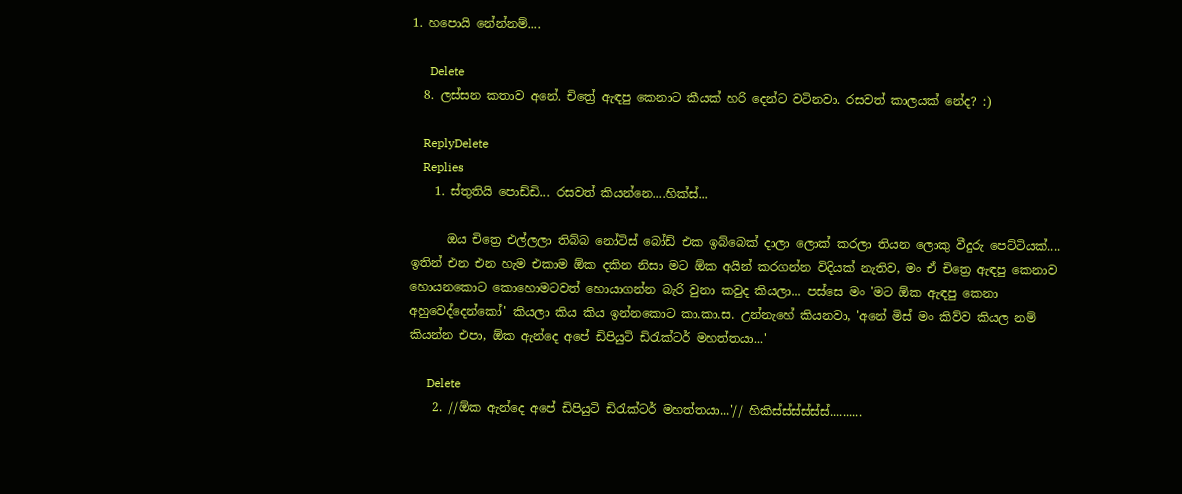1. හපොයි නේන්නම්....

      Delete
  8. ලස්සන කතාව අනේ. චිත්‍රේ ඇඳපු කෙනාට කීයක් හරි දෙන්ට වටිනවා. රසවත් කාලයක් නේද? :)

    ReplyDelete
    Replies
    1. ස්තුතියි පොඩ්ඩි... රසවත් කියන්නෙ....හික්ස්...

      ඔය චිත්‍රෙ එල්ලලා තිබ්බ නෝටිස් බෝඩ් එක ඉබ්බෙක් දාලා ලොක් කරලා තියන ලොකු වීදුරු පෙට්ටියක්.... ඉතින් එන එන හැම එකාම ඕක දකින නිසා මට ඕක අයින් කරගන්න විදියක් නැතිව, මං ඒ චිත්‍රෙ ඇඳපු කෙනාව හොයනකොට කොහොමටවත් හොයාගන්න බැරි වුනා කවුද කියලා... පස්සෙ මං 'මට ඕක ඇඳපු කෙනා අහුවෙද්දෙන්කෝ' කියලා කිය කිය ඉන්නකොට කා.කා.ස. උන්නැහේ කියනවා, 'අනේ මිස් මං කිව්ව කියල නම් කියන්න එපා, ඕක ඇන්දෙ අපේ ඩිපියුටි ඩිරැක්ටර් මහත්තයා...'

      Delete
    2. //ඕක ඇන්දෙ අපේ ඩිපියුටි ඩිරැක්ටර් මහත්තයා...'// හිකිස්ස්ස්ස්ස්ස්..........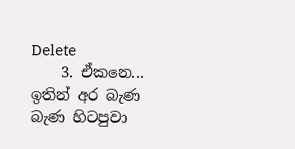Delete
    3. ඒකනෙ... ඉතින් අර බැණ බැණ හිටපුවා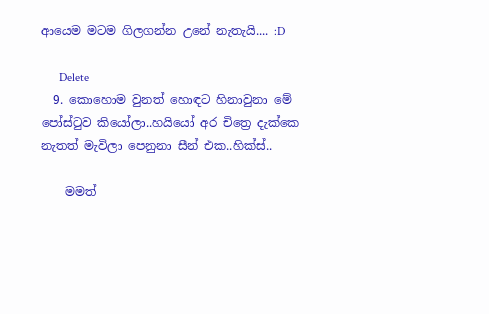ආයෙම මටම ගිලගන්න උනේ නැතැයි.... :D

      Delete
  9. කොහොම වුනත් හොඳට හිනාවුනා මේ පෝස්ටුව කියෝලා..හයියෝ අර චිත්‍රෙ දැක්කෙ නැතත් මැවිලා පෙනුනා සීන් එක..හික්ස්..

    මමත්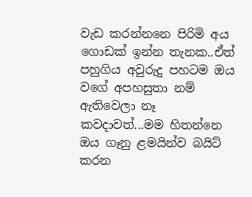වැඩ කරන්නනෙ පිරිමි අය ගොඩක් ඉන්න තැනක..ඒත් පහුගිය අවුරුදු පහටම ඔය වගේ අපහසුතා නම් ඇතිවෙලා නෑ කවදාවත්...මම හිතන්නෙ ඔය ගෑනු ළමයින්ව බයිට් කරන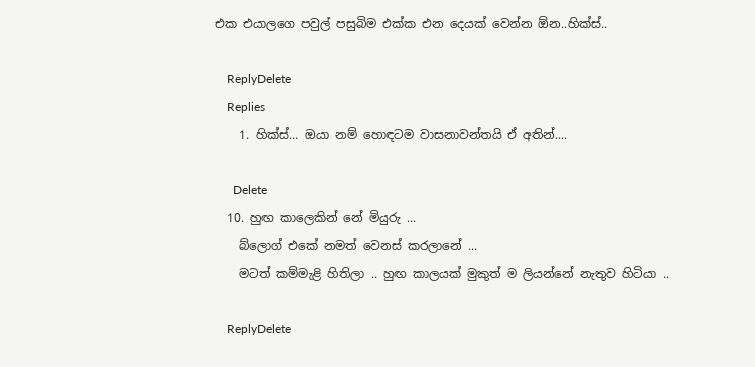එක එයාලගෙ පවුල් පසුබිම එක්ක එන දෙයක් වෙන්න ඕන..හික්ස්..

    ReplyDelete
    Replies
    1. හික්ස්... ඔයා නම් හොඳටම වාසනාවන්තයි ඒ අතින්....

      Delete
  10. හුඟ කාලෙකින් නේ මියුරු ...
    බ්ලොග් එකේ නමත් වෙනස් කරලානේ ...
    මටත් කම්මැළි හිතිලා .. හුඟ කාලයක් මුකුත් ම ලියන්නේ නැතුව හිටියා ..

    ReplyDelete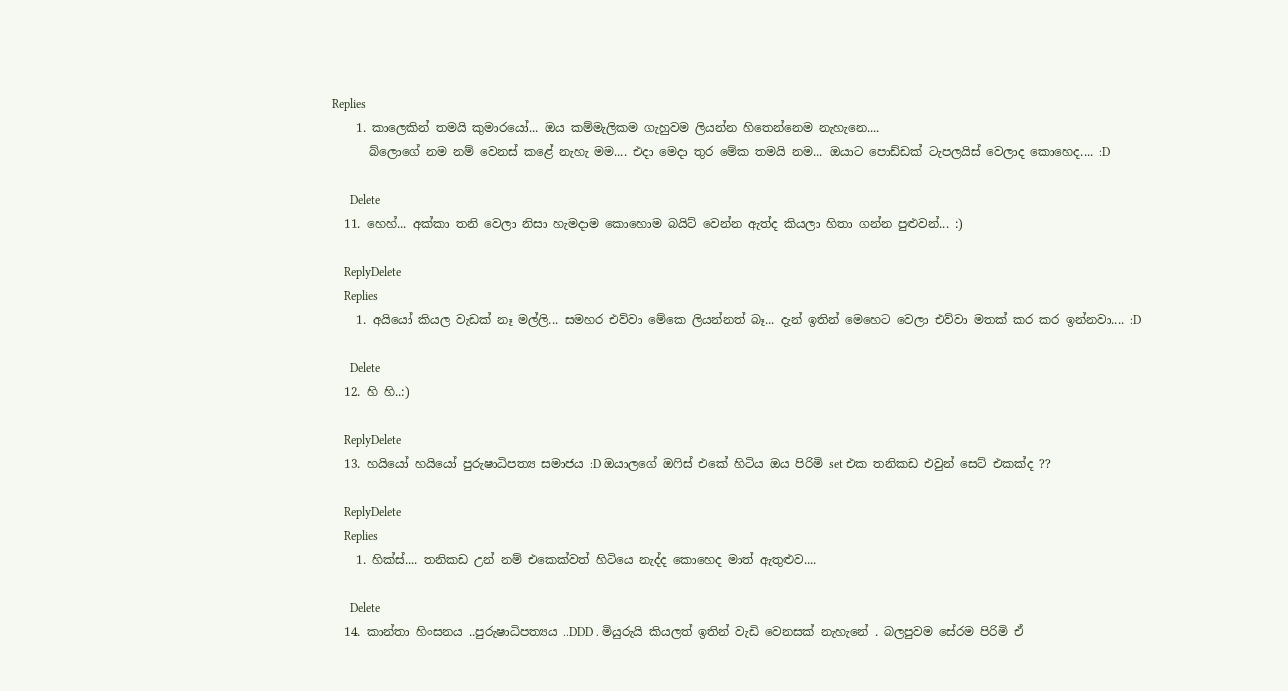Replies
    1. කාලෙකින් තමයි කුමාරයෝ... ඔය කම්මැලිකම ගැහුවම ලියන්න හිතෙන්නෙම නැහැනෙ....
      බ්ලොගේ නම නම් වෙනස් කළේ නැහැ මම.... එදා මෙදා තුර මේක තමයි නම... ඔයාට පොඩ්ඩක් ටැපලයිස් වෙලාද කොහෙද.... :D

      Delete
  11. හෙහ්... අක්කා තනි වෙලා නිසා හැමදාම කොහොම බයිට් වෙන්න ඇත්ද කියලා හිතා ගන්න පුළුවන්... :)

    ReplyDelete
    Replies
    1. අයියෝ කියල වැඩක් නෑ මල්ලි... සමහර එව්වා මේකෙ ලියන්නත් බෑ... දැන් ඉතින් මෙහෙට වෙලා එව්වා මතක් කර කර ඉන්නවා.... :D

      Delete
  12. හි හි..:)

    ReplyDelete
  13. හයියෝ හයියෝ පුරුෂාධිපත්‍ය සමාජය :D ඔයාලගේ ඔෆිස් එකේ හිටිය ඔය පිරිමි set එක තනිකඩ එවුන් සෙට් එකක්ද ??

    ReplyDelete
    Replies
    1. හික්ස්.... තනිකඩ උන් නම් එකෙක්වත් හිටියෙ නැද්ද කොහෙද මාත් ඇතුළුව....

      Delete
  14. කාන්තා හිංසනය ..පුරුෂාධිපත්‍යය ..DDD . මියුරුයි කියලත් ඉතින් වැඩි වෙනසක් නැහැනේ . බලපුවම සේරම පිරිමි ඒ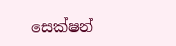සෙක්ෂන්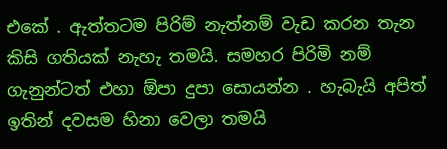එකේ . ඇත්තටම පිරිම් නැත්නම් වැඩ කරන තැන කිසි ගතියක් නැහැ තමයි. සමහර පිරිමි නම් ගැනුන්ටත් එහා ඕපා දුපා සොයන්න . හැබැයි අපිත් ඉතින් දවසම හිනා වෙලා තමයි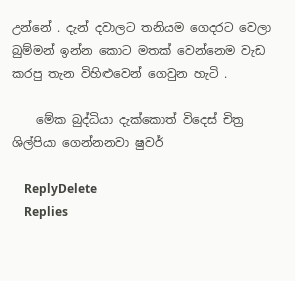උන්නේ . දැන් දවාලට තනියම ගෙදරට වෙලා බුම්මන් ඉන්න කොට මතක් වෙන්නෙම වැඩ කරපු තැන විහිළුවෙන් ගෙවුන හැටි .

    මේක බුද්ධියා දැක්කොත් විදෙස් චිත්‍ර ශිල්පියා ගෙන්නනවා ෂුවර්

    ReplyDelete
    Replies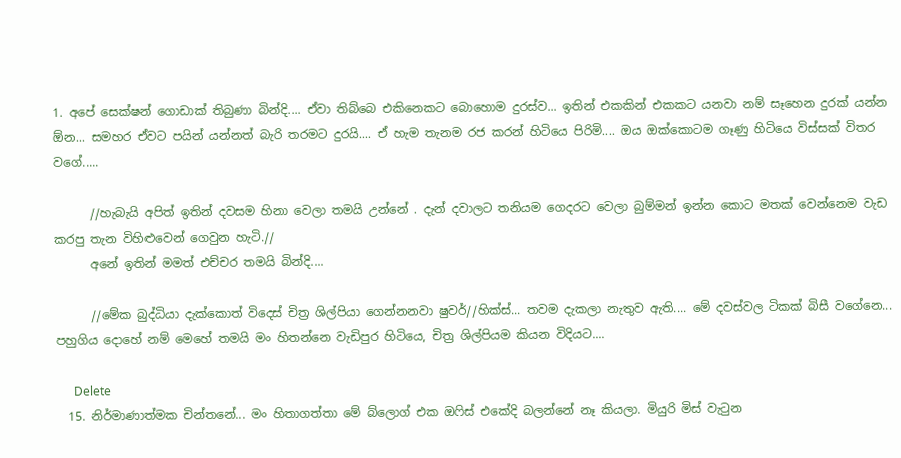1. අපේ සෙක්ෂන් ගොඩාක් තිබුණා බින්දි.... ඒවා තිබ්බෙ එකිනෙකට බොහොම දුරස්ව... ඉතින් එකකින් එකකට යනවා නම් සෑහෙන දුරක් යන්න ඕන... සමහර ඒවට පයින් යන්නත් බැරි තරමට දුරයි.... ඒ හැම තැනම රජ කරන් හිටියෙ පිරිමි.... ඔය ඔක්කොටම ගෑණු හිටියෙ විස්සක් විතර වගේ.....

      //හැබැයි අපිත් ඉතින් දවසම හිනා වෙලා තමයි උන්නේ . දැන් දවාලට තනියම ගෙදරට වෙලා බුම්මන් ඉන්න කොට මතක් වෙන්නෙම වැඩ කරපු තැන විහිළුවෙන් ගෙවුන හැටි.//
      අනේ ඉතින් මමත් එච්චර තමයි බින්දි....

      //මේක බුද්ධියා දැක්කොත් විදෙස් චිත්‍ර ශිල්පියා ගෙන්නනවා ෂුවර්//හික්ස්... තවම දැකලා නැතුව ඇති.... මේ දවස්වල ටිකක් බිසී වගේනෙ... පහුගිය දොහේ නම් මෙහේ තමයි මං හිතන්නෙ වැඩිපුර හිටියෙ, චිත්‍ර ශිල්පියම කියන විදියට....

      Delete
  15. නිර්මාණාත්මක චින්තනේ... මං හිතාගත්තා මේ බ්ලොග් එක ඔෆිස් එකේදි බලන්නේ නෑ කියලා. මියුරි මිස් වැටුන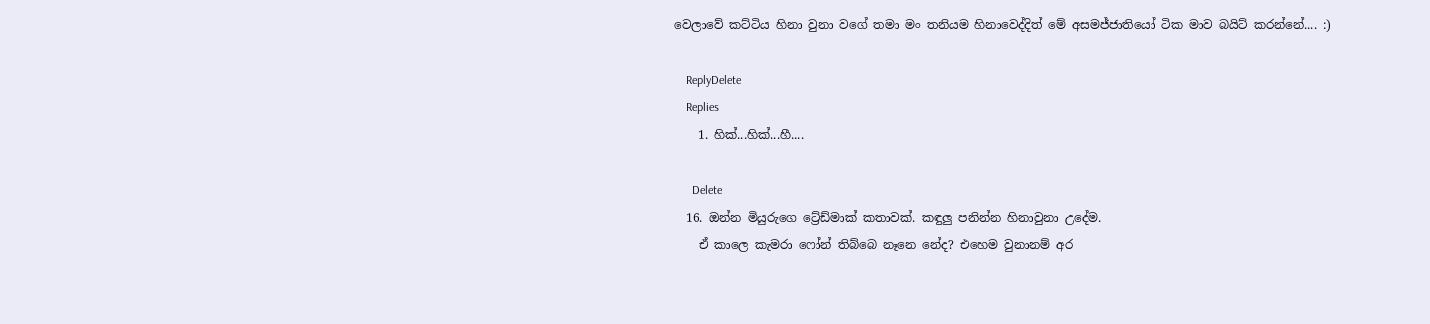වෙලාවේ කට්ටිය හිනා වුනා වගේ තමා මං තනියම හිනාවෙද්දිත් මේ අසමජ්ජාතියෝ ටික මාව බයිට් කරන්නේ.... :)

    ReplyDelete
    Replies
    1. හික්...හික්...හී....

      Delete
  16. ඔන්න මියුරුගෙ ට්‍රේඩ්මාක් කතාවක්. කඳුලු පනින්න හිනාවුනා උදේම.
    ඒ කාලෙ කැමරා ෆෝන් තිබ්බෙ නෑනෙ නේද? එහෙම වුනානම් අර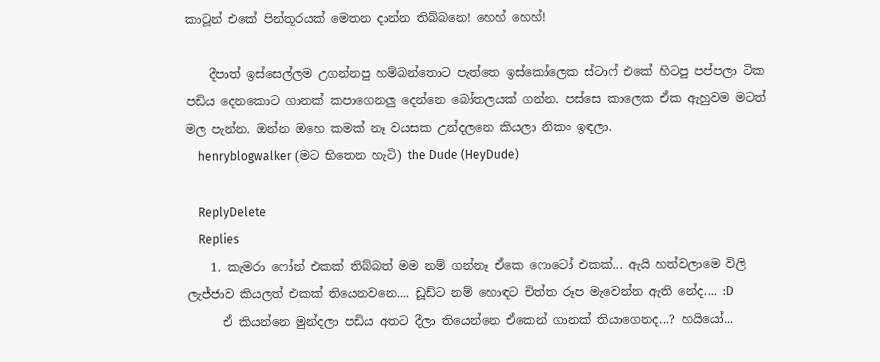කාටූන් එකේ පින්තූරයක් මෙතන දාන්න තිබ්බනෙ! හෙහ් හෙහ්!

    දීපාත් ඉස්සෙල්ලම උගන්නපු හම්බන්තොට පැත්තෙ ඉස්කෝලෙක ස්ටාෆ් එකේ හිටපු පප්පලා ටික පඩිය දෙනකොට ගානක් කපාගෙනලු දෙන්නෙ බෝතලයක් ගන්න. පස්සෙ කාලෙක ඒක ඇහුවම මටත් මල පැන්න. ඔන්න ඔහෙ කමක් නෑ වයසක උන්දලනෙ කියලා නිකං ඉඳලා.
    henryblogwalker (මට භිතෙන හැටි) the Dude (HeyDude)

    ReplyDelete
    Replies
    1. කැමරා ෆෝන් එකක් තිබ්බත් මම නම් ගන්නෑ ඒකෙ ෆොටෝ එකක්... ඇයි හත්වලාමෙ විලි ලැජ්ජාව කියලත් එකක් තියෙනවනෙ.... ඩූඩ්ට නම් හොඳට චිත්ත රූප මැවෙන්න ඇති නේද.... :D
      ඒ කියන්නෙ මුන්දලා පඩිය අතට දීලා තියෙන්නෙ ඒකෙන් ගානක් තියාගෙනද...? හයියෝ...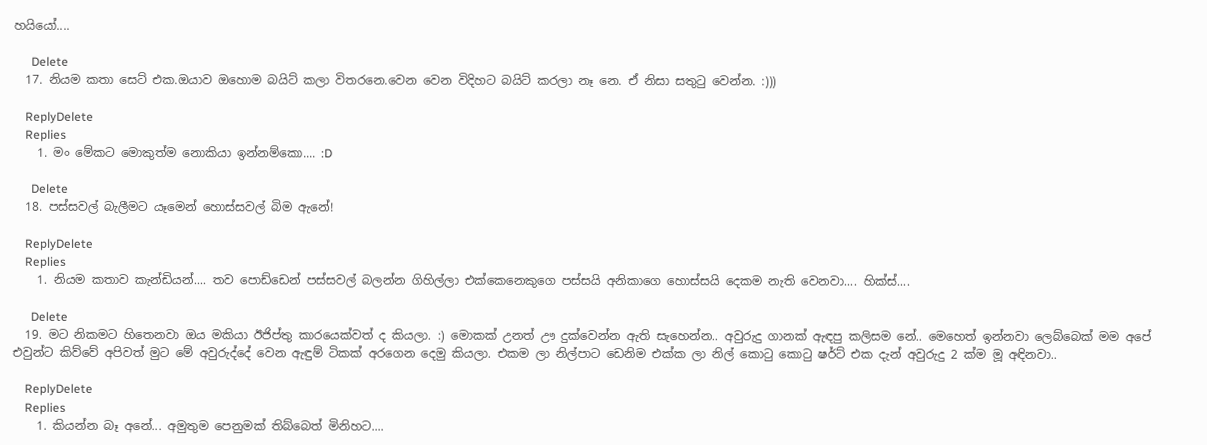හයියෝ....

      Delete
  17. නියම කතා සෙට් එක.ඔයාව ඔහොම බයිට් කලා විතරනෙ.වෙන වෙන විදිහට බයිට් කරලා නෑ නෙ. ඒ නිසා සතුටු වෙන්න. :)))

    ReplyDelete
    Replies
    1. මං මේකට මොකුත්ම නොකියා ඉන්නම්කො.... :D

      Delete
  18. පස්සවල් බැලීමට යෑමෙන් හොස්සවල් බිම ඇනේ!

    ReplyDelete
    Replies
    1. නියම කතාව කැන්ඩියන්.... තව පොඩ්ඩෙන් පස්සවල් බලන්න ගිහිල්ලා එක්කෙනෙකුගෙ පස්සයි අනිකාගෙ හොස්සයි දෙකම නැති වෙනවා.... හික්ස්....

      Delete
  19. මට නිකමට හිතෙනවා ඔය මකියා ඊජිප්තු කාරයෙක්වත් ද කියලා. :) මොකක් උනත් ඌ දුක්වෙන්න ඇති සැහෙන්න.. අවුරුදු ගානක් ඇඳපු කලිසම නේ.. මෙහෙත් ඉන්නවා ලෙබ්බෙක් මම අපේ එවුන්ට කිව්වේ අපිවත් මුට මේ අවුරුද්දේ වෙන ඇඳුම් ටිකක් අරගෙන දෙමු කියලා. එකම ලා නිල්පාට ඩෙනිම එක්ක ලා නිල් කොටු කොටු ෂර්ට් එක දැන් අවුරුදු 2 ක්ම මූ අඳිනවා..

    ReplyDelete
    Replies
    1. කියන්න බෑ අනේ... අමුතුම පෙනුමක් තිබ්බෙත් මිනිහට....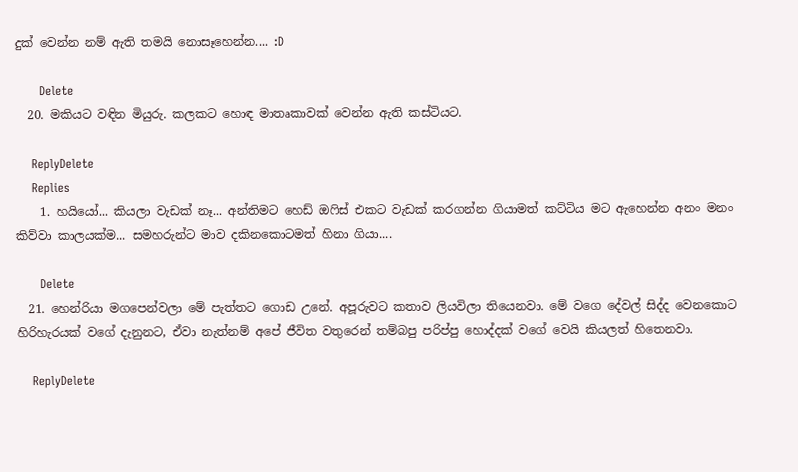දුක් වෙන්න නම් ඇති තමයි නොසෑහෙන්න.... :D

      Delete
  20. මකියට වඳින මියුරු. කලකට හොඳ මාතෘකාවක් වෙන්න ඇති කස්ටියට.

    ReplyDelete
    Replies
    1. හයියෝ... කියලා වැඩක් නෑ... අන්තිමට හෙඩ් ඔෆිස් එකට වැඩක් කරගන්න ගියාමත් කට්ටිය මට ඇහෙන්න අනං මනං කිව්වා කාලයක්ම... සමහරුන්ට මාව දකිනකොටමත් හිනා ගියා....

      Delete
  21. හෙන්රියා මගපෙන්වලා මේ පැත්තට ගොඩ උනේ. අපූරුවට කතාව ලියවිලා තියෙනවා. මේ වගෙ දේවල් සිද්ද වෙනකොට හිරිහැරයක් වගේ දැනුනට, ඒවා නැත්නම් අපේ ජීවිත වතුරෙන් තම්බපු පරිප්පු හොද්දක් වගේ වෙයි කියලත් හිතෙනවා.

    ReplyDelete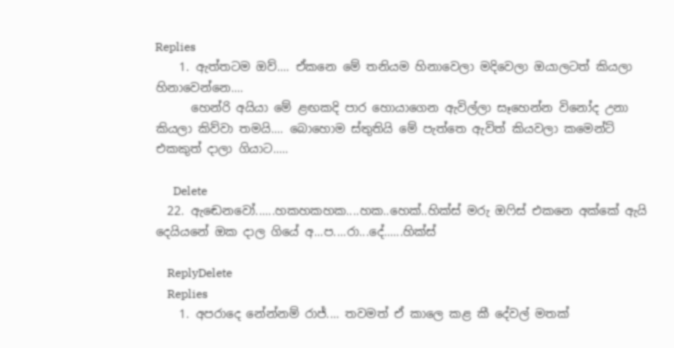Replies
    1. ඇත්තටම ඔව්.... ඒකනෙ මේ තනියම හිනාවෙලා මදිවෙලා ඔයාලටත් කියලා හිනාවෙන්නෙ....
      හෙන්රි අයියා මේ ළඟකදි පාර හොයාගෙන ඇවිල්ලා සෑහෙන්න විනෝද උනා කියලා කිව්වා තමයි.... බොහොම ස්තුතියි මේ පැත්තෙ ඇවිත් කියවලා කමෙන්ට් එකකුත් දාලා ගියාට.....

      Delete
  22. ඇඬෙනවෝ......හකහකහක....හක..හෙක්..හික්ස් මරු ඔෆිස් එකනෙ අක්කේ ඇයි දෙයියනේ ඔක දාල ගියේ අ...ප....රා...දේ......හික්ස්

    ReplyDelete
    Replies
    1. අපරාදෙ නේන්නම් රාජ්.... තවමත් ඒ කාලෙ කළ කී දේවල් මතක්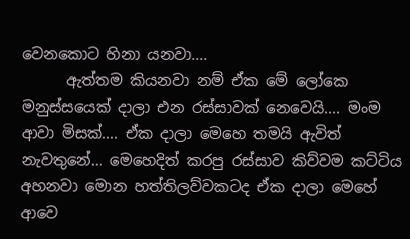වෙනකොට හිනා යනවා....
      ඇත්තම කියනවා නම් ඒක මේ ලෝකෙ මනුස්සයෙක් දාලා එන රස්සාවක් නෙවෙයි.... මංම ආවා මිසක්.... ඒක දාලා මෙහෙ තමයි ඇවිත් නැවතුනේ... මෙහෙදිත් කරපු රස්සාව කිව්වම කට්ටිය අහනවා මොන හත්තිලව්වකටද ඒක දාලා මෙහේ ආවෙ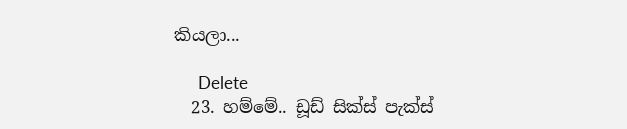කියලා...

      Delete
  23. හම්මේ.. ඩූඩ් සික්ස් පැක්ස්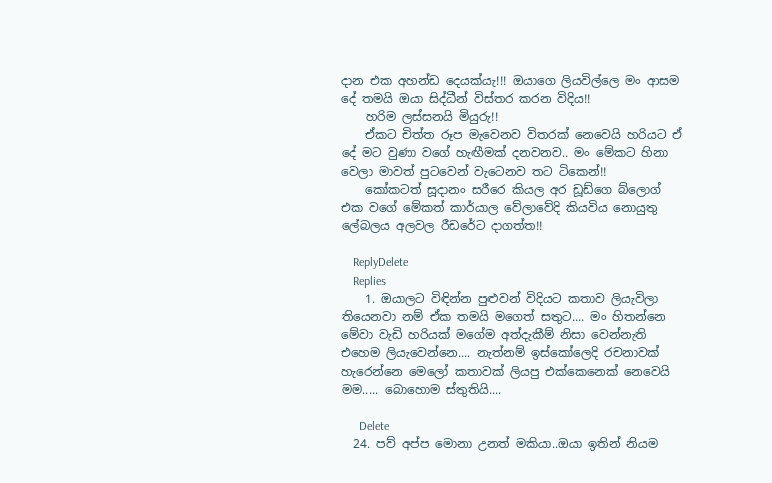දාන එක අහන්ඩ දෙයක්යැ!!! ඔයාගෙ ලියවිල්ලෙ මං ආසම දේ තමයි ඔයා සිද්ධීන් විස්තර කරන විදිය!!
    හරිම ලස්සනයි මියුරු!!
    ඒකට චිත්ත රූප මැවෙනව විතරක් නෙවෙයි හරියට ඒ දේ මට වුණා වගේ හැඟීමක් දනවනව.. මං මේකට හිනා වෙලා මාවත් පුටවෙන් වැටෙනව තට ටිකෙන්!!
    කෝකටත් සූදානං සරීරෙ කියල අර ඩූඩ්ගෙ බ්ලොග් එක වගේ මේකත් කාර්යාල වේලාවේදි කියවිය නොයුතු ලේබලය අලවල රීඩරේට දාගත්ත!!

    ReplyDelete
    Replies
    1. ඔයාලට විඳින්න පුළුවන් විදියට කතාව ලියැවිලා තියෙනවා නම් ඒක තමයි මගෙත් සතුට.... මං හිතන්නෙ මේවා වැඩි හරියක් මගේම අත්දැකීම් නිසා වෙන්නැති එහෙම ලියැවෙන්නෙ.... නැත්නම් ඉස්කෝලෙදි රචනාවක් හැරෙන්නෙ මෙලෝ කතාවක් ලියපු එක්කෙනෙක් නෙවෙයි මම..... බොහොම ස්තුතියි....

      Delete
  24. පව් අප්ප මොනා උනත් මකියා..ඔයා ඉතින් නියම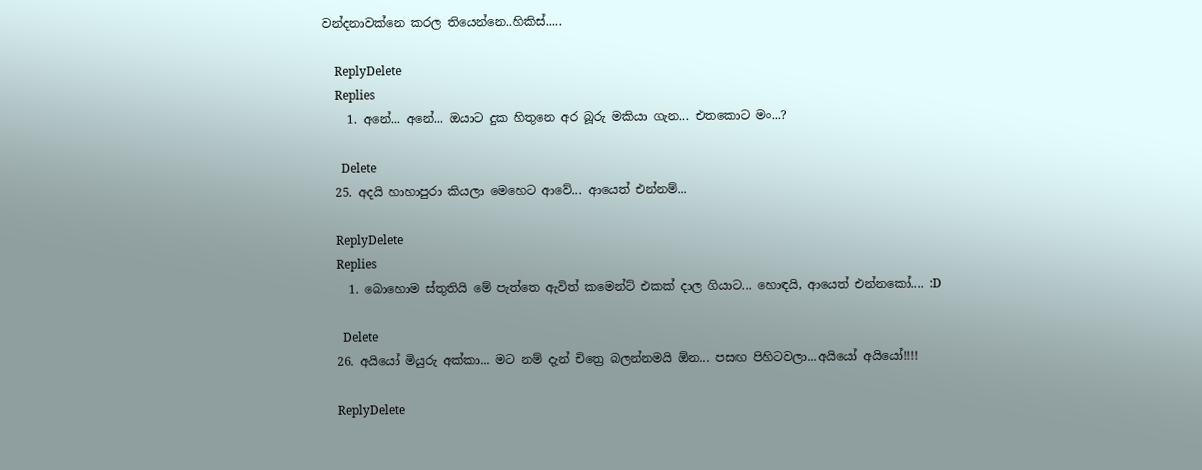වන්දනාවක්නෙ කරල තියෙන්නෙ..හිකිස්.....

    ReplyDelete
    Replies
    1. අනේ... අනේ... ඔයාට දුක හිතුනෙ අර බූරු මකියා ගැන... එතකොට මං...?

      Delete
  25. අදයි හාහාපුරා කියලා මෙහෙට ආවේ... ආයෙත් එන්නම්...

    ReplyDelete
    Replies
    1. බොහොම ස්තුතියි මේ පැත්තෙ ඇවිත් කමෙන්ට් එකක් දාල ගියාට... හොඳයි, ආයෙත් එන්නකෝ.... :D

      Delete
  26. අයියෝ මියුරු අක්කා... මට නම් දැන් චිත්‍රෙ බලන්නමයි ඕන... පසඟ පිහිටවලා...අයියෝ අයියෝ!!!!

    ReplyDelete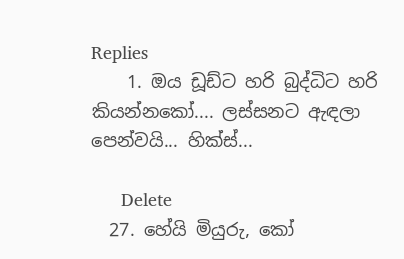Replies
    1. ඔය ඩූඩ්ට හරි බුද්ධිට හරි කියන්නකෝ.... ලස්සනට ඇඳලා පෙන්වයි... හික්ස්...

      Delete
  27. හේයි මියුරු, කෝ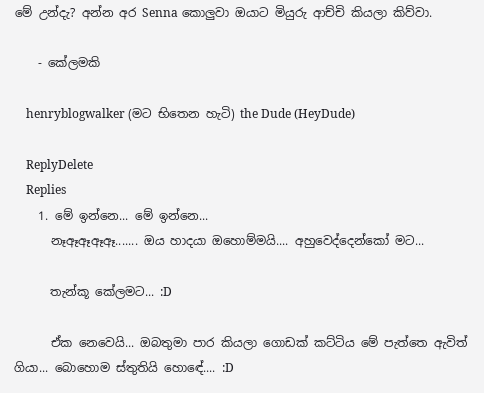මේ උන්දැ? අන්න අර Senna කොලුවා ඔයාට මියුරු ආච්චි කියලා කිව්වා.

    - කේලමකි

    henryblogwalker (මට භිතෙන හැටි) the Dude (HeyDude)

    ReplyDelete
    Replies
    1. මේ ඉන්නෙ... මේ ඉන්නෙ...
      නෑඈඈඈඈ....... ඔය හාදයා ඔහොම්මයි.... අහුවෙද්දෙන්කෝ මට...

      තැන්කූ කේලමට... :D

      ඒක නෙවෙයි... ඔබතුමා පාර කියලා ගොඩක් කට්ටිය මේ පැත්තෙ ඇවිත් ගියා... බොහොම ස්තුතියි හොඳේ.... :D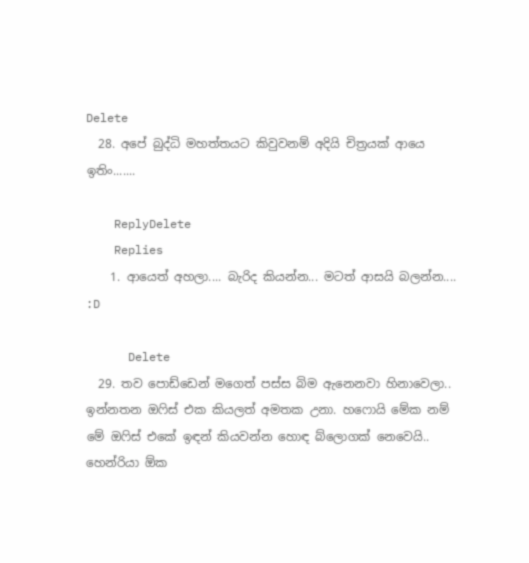Delete
  28. අපේ බුද්ධි මහත්තයට කිවුවනම් අදියි චිත්‍රයක් ආයෙ ඉතිං.......

    ReplyDelete
    Replies
    1. ආයෙත් අහලා.... බැරිද කියන්න... මටත් ආසයි බලන්න.... :D

      Delete
  29. තව පොඩ්ඩෙන් මගෙත් පස්ස බිම ඇනෙනවා හිනාවෙලා.. ඉන්නතන ඔෆිස් එක කියලත් අමතක උනා. හෆොයි මේක නම් මේ ඔෆිස් එකේ ඉඳන් කියවන්න හොඳ බ්ලොගක් නෙවෙයි.. හෙන්රියා ඕක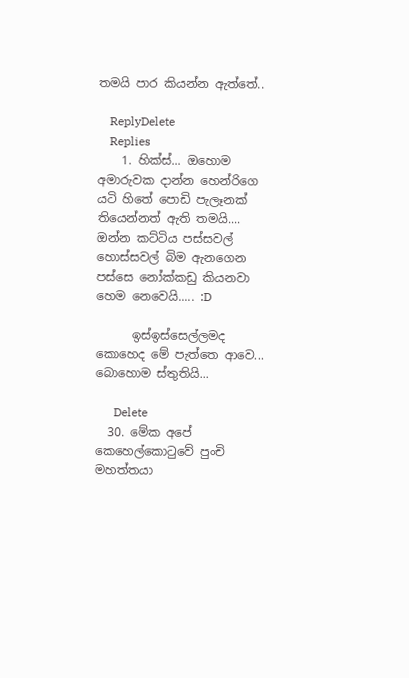තමයි පාර කියන්න ඇත්තේ..

    ReplyDelete
    Replies
    1. හික්ස්... ඔහොම අමාරුවක දාන්න හෙන්රිගෙ යටි හිතේ පොඩි පැලෑනක් තියෙන්නත් ඇති තමයි.... ඔන්න කට්ටිය පස්සවල් හොස්සවල් බිම ඇනගෙන පස්සෙ නෝක්කඩු කියනවා හෙම නෙවෙයි..... :D

      ඉස්ඉස්සෙල්ලමද කොහෙද මේ පැත්තෙ ආවෙ... බොහොම ස්තුතියි...

      Delete
  30. මේක අපේ කෙහෙල්කොටුවේ පුංචි මහත්තයා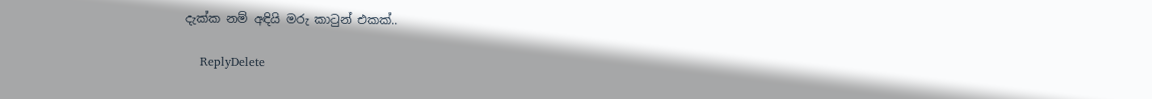දැක්ක නම් අඳියි මරු කාටුන් එකක්..

    ReplyDelete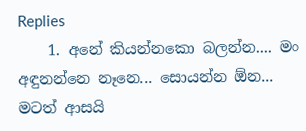Replies
    1. අනේ කියන්නකො බලන්න.... මං අඳුනන්නෙ නෑනෙ... සොයන්න ඕන... මටත් ආසයි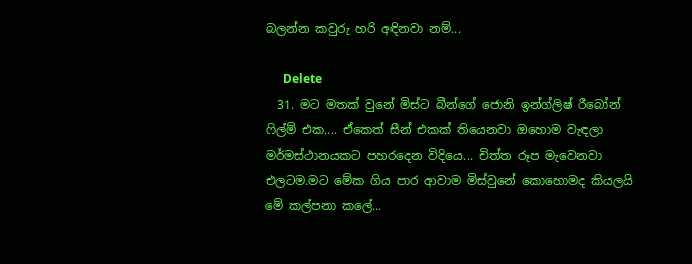බලන්න කවුරු හරි අඳිනවා නම්...

      Delete
  31. මට මතක් වුනේ මිස්ට බීන්ගේ ජොනි ඉන්ග්ලිෂ් රීබෝන් ෆිල්ම් එක.... ඒකෙත් සීන් එකක් තියෙනවා ඔහොම වැඳලා මර්මස්ථානයකට පහරදෙන විදියෙ... චිත්ත රූප මැවෙනවා එලටම.මට මේක ගිය පාර ආවාම මිස්වුනේ කොහොමද කියලයි මේ කල්පනා කලේ...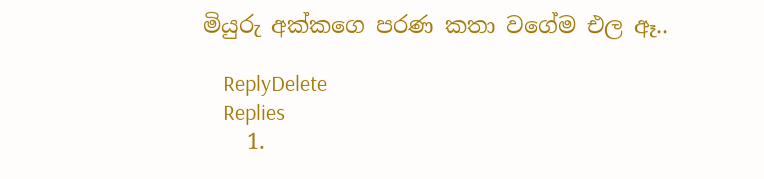මියුරු අක්කගෙ පරණ කතා වගේම එල ඈ..

    ReplyDelete
    Replies
    1.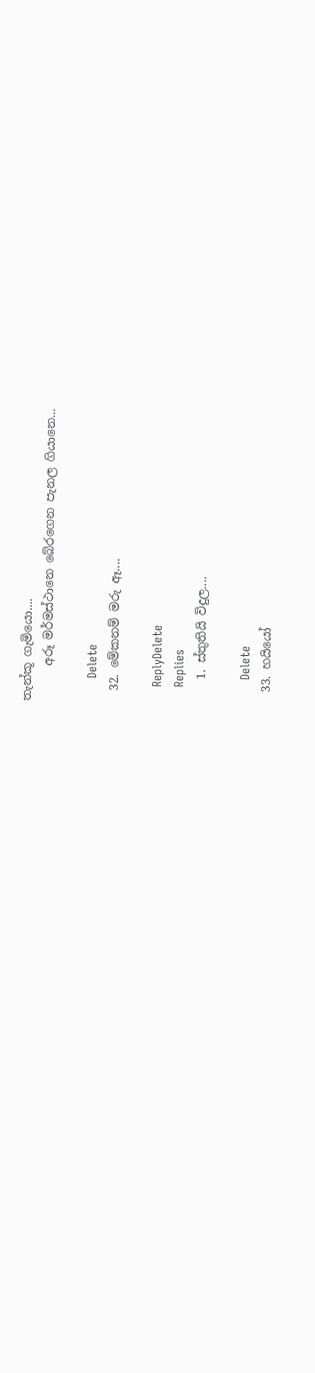තැන්කූ ගැමියො....
      අරූ මර්මස්ථානෙ බේරගෙන පැනල ගියානෙ...

      Delete
  32. මේකනම් මරු ඈ....

    ReplyDelete
    Replies
    1. ස්තුතියි විදුල....

      Delete
  33. හයියෝ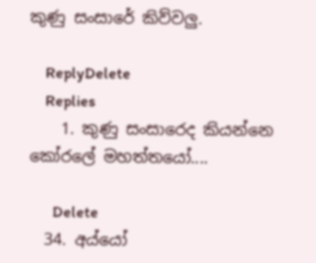කුණු සංසාරේ කිව්වලු.

    ReplyDelete
    Replies
    1. කුණු සංසාරෙද කියන්නෙ කෝරලේ මහත්තයෝ....

      Delete
  34. අය්යෝ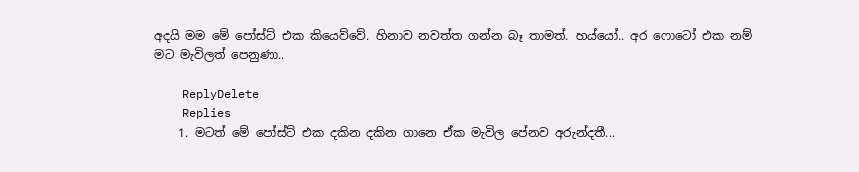අදයි මම මේ පෝස්ට් එක කියෙව්වේ. හිනාව නවත්ත ගන්න බෑ තාමත්. හය්යෝ.. අර ෆොටෝ එක නම් මට මැවිලත් පෙනුණා..

    ReplyDelete
    Replies
    1. මටත් මේ පෝස්ට් එක දකින දකින ගානෙ ඒක මැවිල පේනව අරුන්දතී...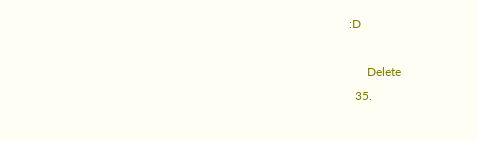:D

      Delete
  35.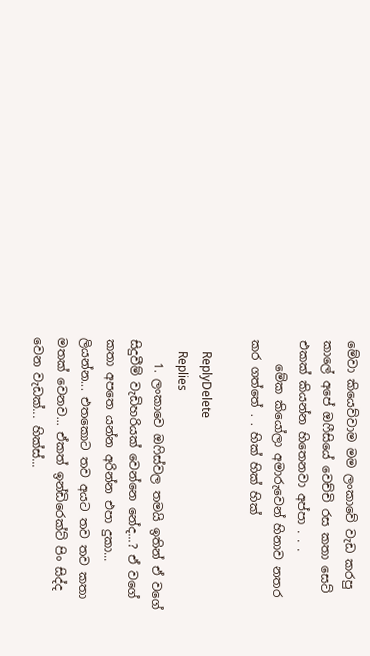මේවා කියෙව්වාම මම ලංකාවේ වැඩ කරපු කාලේ අපේ ඔෆීසියේ වෙච්චි රස කතා සෙට් එකක් කියන්න හිතෙනවා අප්පා . . .
    මේක කියෝලා අමාරුවෙන් හිනාව නතර කර ගත්තේ . . හික් හික් හික්

    ReplyDelete
    Replies
    1. ලංකාවෙ ඔෆිස්වල තමයි ඉතින් ඒ වගේ සිදුවීම් වැඩිහරියක් වෙන්නෙ නේද...? ඒ වගේ කතා අපතෙ යන්න අරින්න එපා දුකා... ලියන්න... එතකොට තව අයට තව තව කතා මතක් වෙනව... ඒකත් ඉන්ඩිරෙක්ට් පිං සිද්ද වෙන වැඩක්... හික්ස්...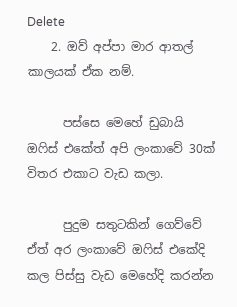Delete
    2. ඔව් අප්පා මාර ආතල් කාලයක් ඒක නම්.

      පස්සෙ මෙහේ ඩුබායි ඔෆිස් එකේත් අපි ලංකාවේ 30ක් විතර එකාට වැඩ කලා.

      පුදුම සතුටකින් ගෙව්වේ ඒත් අර ලංකාවේ ඔෆිස් එකේදි කල පිස්සු වැඩ මෙහේදි කරන්න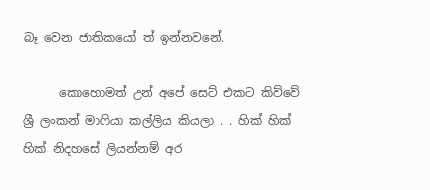බෑ වෙන ජාතිකයෝ ත් ඉන්නවනේ.

      කොහොමත් උන් අපේ සෙට් එකට කිව්වේ ශ්‍රී ලංකන් මාෆියා කල්ලිය කියලා . . හික් හික් හික් නිදහසේ ලියන්නම් අර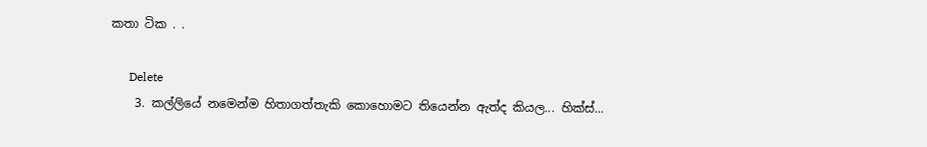කතා ටික . .

      Delete
    3. කල්ලියේ නමෙන්ම හිතාගත්තැකි කොහොමට තියෙන්න ඇත්ද කියල... හික්ස්...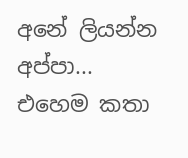අනේ ලියන්න අප්පා... එහෙම කතා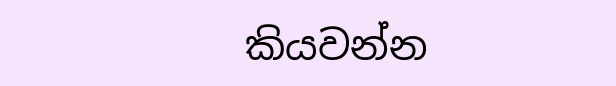කියවන්න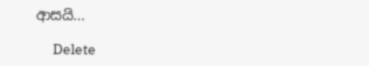ආසයි...

      Delete